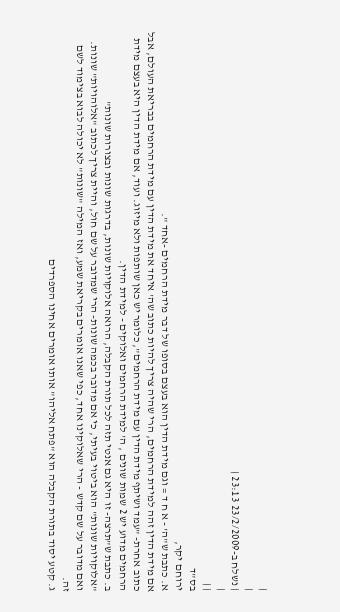|
|
| נשלח ב-23/2/2009 23:13 |
|
| |
בס"ד
ירוחם יקר,
א. כתבת ש"ה' - א ח ד = וגם מידת הדין הוא בעצם בסופו של דבר מידת הרחמים -אחד ".
אם מידת הדין זהה למידת הרחמים, הרי שהיה צריך להיות כתוב שה' איחד את מידת הדין עם מידת הרחמים בבריאת העולם, אבל כתוב אחרת- "עמד ושיתף מידת הדין עם מידת הרחמים", כלומר יש כאן שותפות ולא מיזוג. ועוד, אם מידת הדין היא בעצם מידת הרחמים מדוע יש 2 שמות שונים , ה' למידת הרחמים ואלוקים - למידת הדין.
ב. כתבת ש"תרצה- זו היא גם אנטי תזה לכל תורת הקבלה, הרואה אלוקויות שונות, בדרגות שונות ובצורות שונות"
"אלוקויות שונות" הוא ביטוי בעיתי, כי אם מדובר בכמה שונות- הרי שמדובר על שם חול, והיית צריך לכתוב "אלוהויות" שונות. ואם מדובר על שם קדש - הרי שאלוקינו אחד, כפי שאנו אומרים בקריאת שמע, ואז המילה "שונות" לא יכולה לבוא בצימוד לשם זה.
ג. קטע יסוד בתורת הקבלה הוא "פתח אליהו" אותו אומרים אחינו הספרדים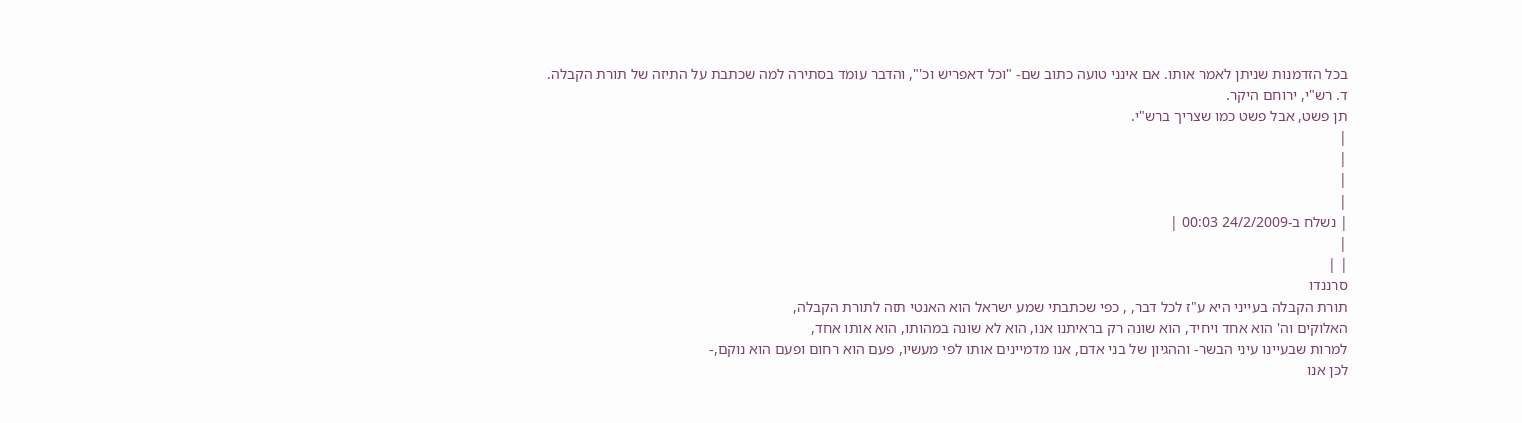בכל הזדמנות שניתן לאמר אותו. אם אינני טועה כתוב שם- "וכל דאפריש וכ'", והדבר עומד בסתירה למה שכתבת על התיזה של תורת הקבלה.
ד. רש"י, ירוחם היקר.
תן פשט, אבל פשט כמו שצריך ברש"י.
|
|
|
|
| נשלח ב-24/2/2009 00:03 |
|
| |
סרננדו
תורת הקבלה בעייני היא ע"ז לכל דבר, , כפי שכתבתי שמע ישראל הוא האנטי תזה לתורת הקבלה,
האלוקים וה' הוא אחד ויחיד, הוא שונה רק בראיתנו אנו, הוא לא שונה במהותו, הוא אותו אחד,
למרות שבעיינו עיני הבשר- וההגיון של בני אדם, אנו מדמיינים אותו לפי מעשיו, פעם הוא רחום ופעם הוא נוקם,-
לכן אנו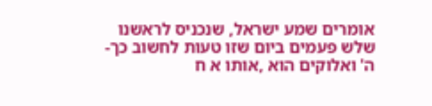אומרים שמע ישראל, שנכניס לראשנו שלש פעמים ביום שזו טעות לחשוב כך- ה' ואלוקים הוא ,אותו א ח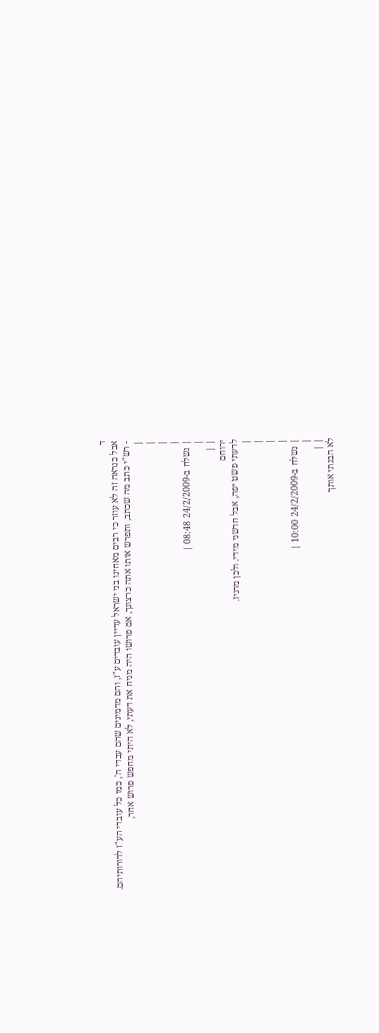ד
אבל כנראה זה לא עוזר כי רבים מאחינו בני ישראל עדיין עובדים ע"ז, והם מדמינים שהם עבדי ה', כמו כל עובדי הע"ז לדורותיהם.
- רש"י כתב מה שכתב, ותפרש אותו אתה כרצונך, אם פרושו היה מניח את דעתי, לא היתי מחפש פרוש אחר,
|
|
|
|
| נשלח ב-24/2/2009 08:48 |
|
| |
ירוחם
לדעתי פשט יפה, אבל חדשני מידי. ולכן מרגיז.
|
|
|
|
| נשלח ב-24/2/2009 10:00 |
|
| |
לא הבנתי אותך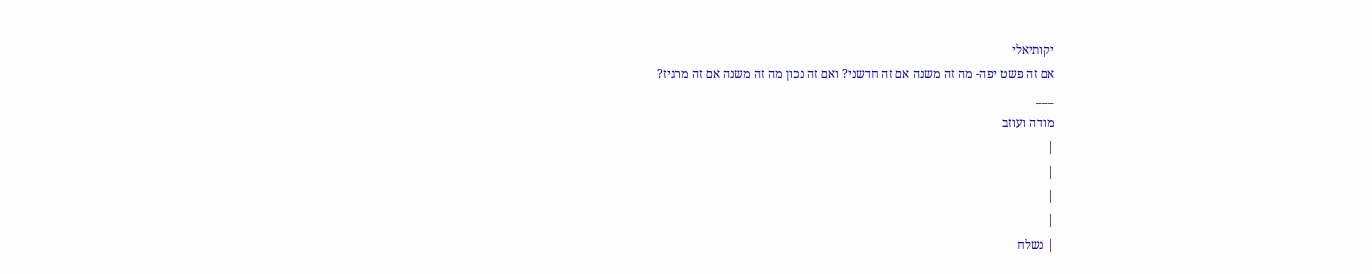יקותיאלי
אם זה פשט יפה- מה זה משנה אם זה חדשני? ואם זה נכון מה זה משנה אם זה מרגיז?
___
מודה ועוזב
|
|
|
|
| נשלח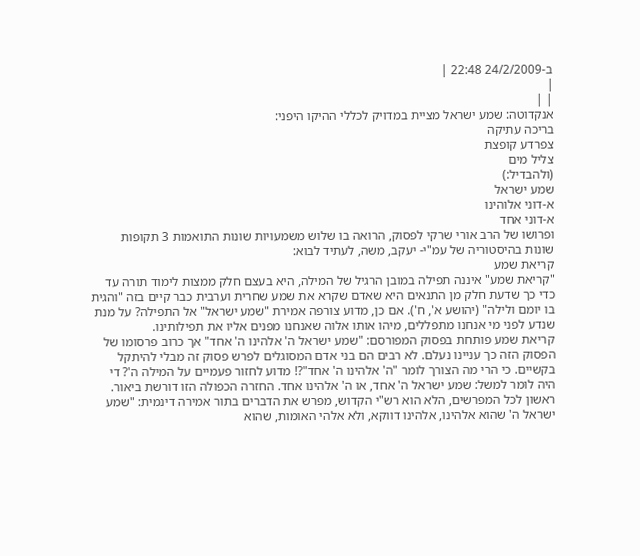ב-24/2/2009 22:48 |
|
| |
אנקדוטה: שמע ישראל מציית במדויק לכללי ההיקו היפני:
בריכה עתיקה
צפרדע קופצת
צליל מים
(ולהבדיל:)
שמע ישראל
א-דוני אלוהינו
א-דוני אחד
ופרושו של הרב אורי שרקי לפסוק, הרואה בו שלוש משמעויות שונות התואמות 3 תקופות שונות בהיסטוריה של עמ"י- יעקב, משה, לעתיד לבוא:
קריאת שמע
"קריאת שמע" איננה תפילה במובן הרגיל של המילה, היא בעצם חלק ממצות לימוד תורה עד כדי כך שדעת חלק מן התנאים היא שאדם שקרא את שמע שחרית וערבית כבר קיים בזה "והגית בו יומם ולילה" (יהושע א', ח'). אם כן, מדוע צורפה אמירת "שמע ישראל" אל התפילה? על מנת שנדע לפני מי אנחנו מתפללים, מיהו אותו אלוה שאנחנו מפנים אליו את תפילותינו.
קריאת שמע פותחת בפסוק המפורסם: "שמע ישראל ה' אלהינו ה' אחד" אך כרוב פרסומו של הפסוק הזה כך עניינו נעלם. לא רבים הם בני אדם המסוגלים לפרש פסוק זה מבלי להיתקל בקשיים. כי הרי מה הצורך לומר "ה' אלהינו ה' אחד"?! מדוע לחזור פעמיים על המילה ה'? די היה לומר למשל: שמע ישראל ה' אחד, או ה' אלהינו אחד. החזרה הכפולה הזו דורשת ביאור.
ראשון לכל המפרשים, הלא הוא רש"י הקדוש, מפרש את הדברים בתור אמירה דינמית: "שמע ישראל ה' שהוא אלהינו, אלהינו דווקא, ולא אלהי האומות, שהוא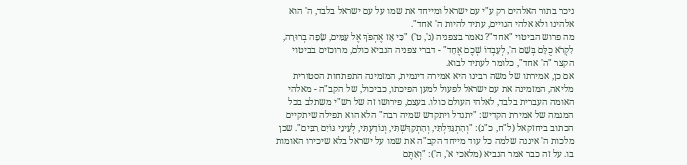ניכר בתור האלהים רק ע"י עם ישראל ומייחד את שמו על עם ישראל בלבד, ה' הוא אלהינו ולא אלהי הגויים, עתיד להיות ה' אחד".
מה פרוש הביטוי "אחד"? נאמר בצפניה (ג', ט') "כִּי אָז אֶהְפֹּךְ אֶל עַמִּים, שָׂפָה בְרוּרָה, לִקְרֹא כֻלָּם בְּשֵׁם ה', לְעָבְדוֹ שְׁכֶם אֶחָד" - דברי צפניה הנביא כולם, מרוכזים בביטוי הקצר "ה' אחד", כלומר לעתיד לבוא.
אם כן, אמירתו של משה רבינו היא אמירה דינמית, המזמינה התפתחות הסטורית מליאה, המזמינה את עם ישראל לפעול למען הפיכתו, כביכול, של הקב"ה - מאלהי האומה העברית בלבד, לאלהי העולם כולו. בעצם, פירושו זה של רש"י משתלב בכל המגמה של אמירת הקדיש: "יתגדל ויתקדש שמיה רבה" הלא הוא תפילה שיתקיים הכתוב ביחזקאל (ל"ח, כ"ג): "וְהִתְגַּדִּלְתִּי, וְהִתְקַדִּשְׁתִּי, וְנוֹדַעְתִּי, לְעֵינֵי גּוֹיִם רַבִּים". שכן מלכות ה' איננה שלמה כל עוד מייחד הקב"ה את שמו על ישראל בלא שיכירו האומות בו. על זה כבר אמר הנביא (מלאכי א', ה'): "וְאַתֶּם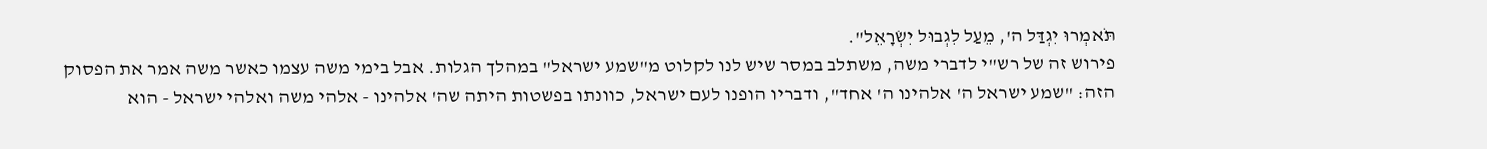תֹּאמְרוּ יִגְדַּל ה', מֵעַל לִגְבוּל יִשְׂרָאֵל".
פירוש זה של רש"י לדברי משה, משתלב במסר שיש לנו לקלוט מ"שמע ישראל" במהלך הגלות. אבל בימי משה עצמו כאשר משה אמר את הפסוק הזה: "שמע ישראל ה' אלהינו ה' אחד", ודבריו הופנו לעם ישראל, כוונתו בפשטות היתה שה' אלהינו - אלהי משה ואלהי ישראל - הוא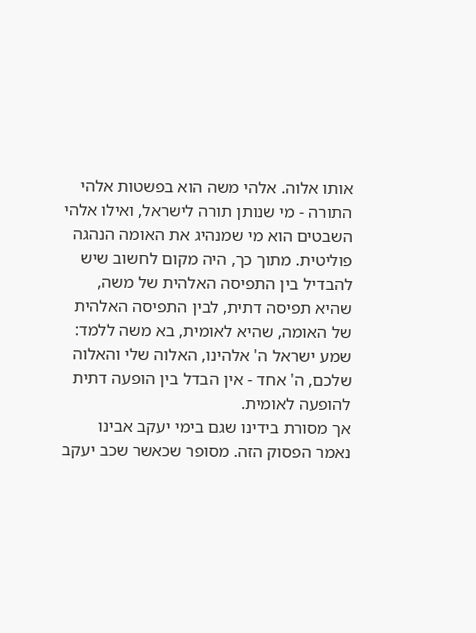אותו אלוה. אלהי משה הוא בפשטות אלהי התורה - מי שנותן תורה לישראל, ואילו אלהי השבטים הוא מי שמנהיג את האומה הנהגה פוליטית. מתוך כך, היה מקום לחשוב שיש להבדיל בין התפיסה האלהית של משה, שהיא תפיסה דתית, לבין התפיסה האלהית של האומה, שהיא לאומית, בא משה ללמד: שמע ישראל ה' אלהינו, האלוה שלי והאלוה שלכם, ה' אחד - אין הבדל בין הופעה דתית להופעה לאומית.
אך מסורת בידינו שגם בימי יעקב אבינו נאמר הפסוק הזה. מסופר שכאשר שכב יעקב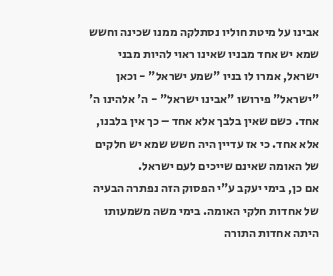אבינו על מיטת חוליו נסתלקה ממנו שכינה וחשש שמא יש אחד מבניו שאינו ראוי להיות מבני ישראל, אמרו לו בניו "שמע ישראל" - וכאן "ישראל" פירושו "אבינו ישראל" - ה' אלהינו ה' אחד. כשם שאין בלבך אלא אחד – כך אין בלבנו, אלא אחד. כי אז עדיין היה חשש שמא יש חלקים של האומה שאינם שייכים לעם ישראל.
אם כן, בימי יעקב ע"י הפסוק הזה נפתרה הבעיה של אחדות חלקי האומה. בימי משה משמעותו היתה אחדות התורה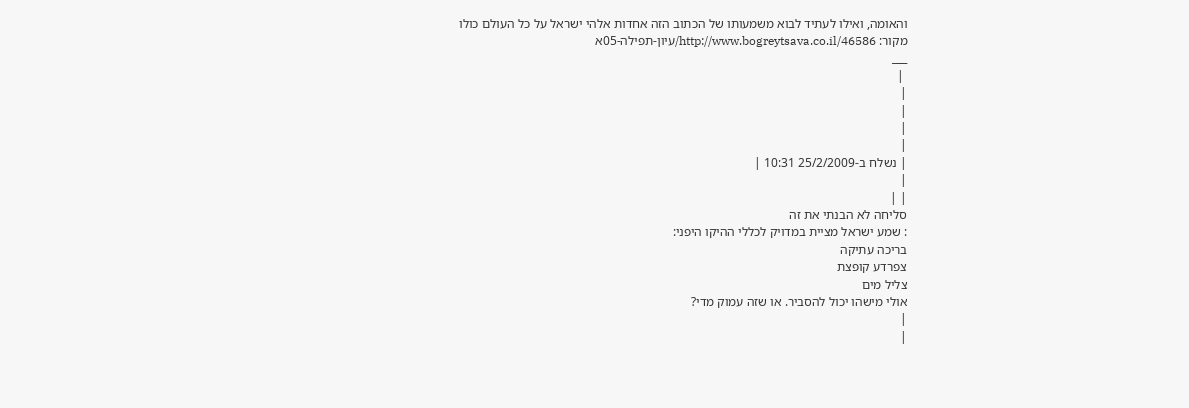והאומה, ואילו לעתיד לבוא משמעותו של הכתוב הזה אחדות אלהי ישראל על כל העולם כולו
מקור: http://www.bogreytsava.co.il/46586/עיון-תפילה-05א
___
 |
|
|
|
|
| נשלח ב-25/2/2009 10:31 |
|
| |
סליחה לא הבנתי את זה
: שמע ישראל מציית במדויק לכללי ההיקו היפני:
בריכה עתיקה
צפרדע קופצת
צליל מים
אולי מישהו יכול להסביר. או שזה עמוק מדי?
|
|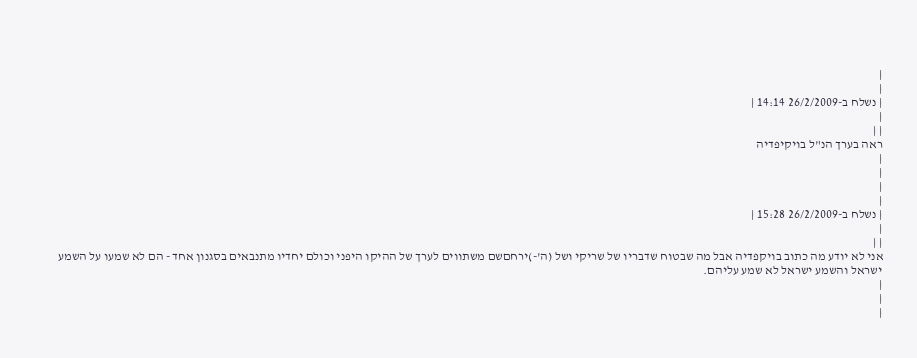|
|
| נשלח ב-26/2/2009 14:14 |
|
| |
ראה בערך הנ"ל בויקיפדיה
|
|
|
|
| נשלח ב-26/2/2009 15:28 |
|
| |
אני לא יודע מה כתוב בויקפדיה אבל מה שבטוח שדבריו של שריקי ושל (ה'-)ירחםשם משתווים לערך של ההיקו היפני וכולם יחדיו מתנבאים בסגנון אחד - הם לא שמעו על השמע ישראל והשמע ישראל לא שמע עליהם.
|
|
|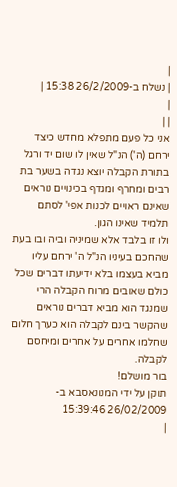|
| נשלח ב-26/2/2009 15:38 |
|
| |
אני כל פעם מתפלא מחדש כיצד ירחם (ה') הנ"ל שאין לו שום יד ורגל בתורת הקבלה יוצא נגדה בשער בת רבים ומחרף ומגדף בכינויים נוראים שאינם ראויים לכנות אפי' לסתם תלמיד שאינו הגון.
ולו זו בלבד אלא שמיניה וביה ובו בעת שהחכם בעיניו הנ"ל ה' ירחם עליו מביא בעצמו בלא ידיעתו דברים שכל כולם שאובים מרוח הקבלה הרי שמנגד הוא מביא דברים נוראים שהקשר בינם לקבלה הוא כערך חלום שחלמו אחרים על אחרים ומיחסם לקבלה.
בור מושלם!
תוקן על ידי המנונאסבא ב- 26/02/2009 15:39:46
|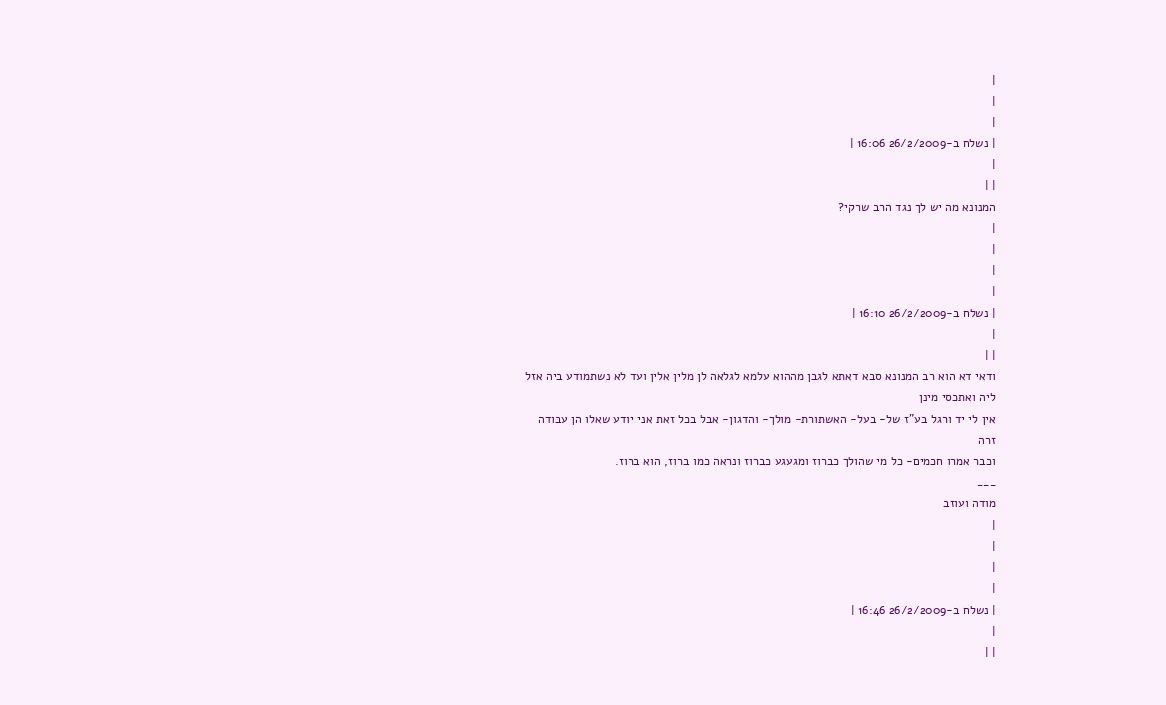|
|
|
| נשלח ב-26/2/2009 16:06 |
|
| |
המנונא מה יש לך נגד הרב שרקי?
|
|
|
|
| נשלח ב-26/2/2009 16:10 |
|
| |
ודאי דא הוא רב המנונא סבא דאתא לגבן מההוא עלמא לגלאה לן מלין אלין ועד לא נשתמודע ביה אזל ליה ואתכסי מינן
אין לי יד ורגל בע"ז של- בעל- האשתורת- מולך- והדגון- אבל בכל זאת אני יודע שאלו הן עבודה זרה
וכבר אמרו חכמים- כל מי שהולך כברוז ומגעגע כברוז ונראה כמו ברוז, הוא ברוז.
___
מודה ועוזב
|
|
|
|
| נשלח ב-26/2/2009 16:46 |
|
| |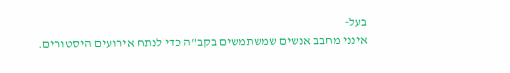בעל-
אינני מחבב אנשים שמשתמשים בקב"ה כדי לנתח אירועים היסטורים.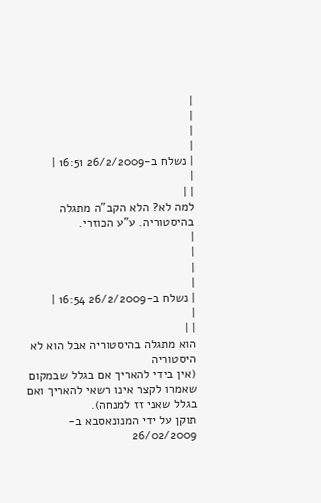|
|
|
|
| נשלח ב-26/2/2009 16:51 |
|
| |
למה לא? הלא הקב"ה מתגלה בהיסטוריה. ע"ע הכוזרי.
|
|
|
|
| נשלח ב-26/2/2009 16:54 |
|
| |
הוא מתגלה בהיסטוריה אבל הוא לא היסטוריה
(אין בידי להאריך אם בגלל שבמקום שאמרו לקצר אינו רשאי להאריך ואם בגלל שאני זז למנחה).
תוקן על ידי המנונאסבא ב- 26/02/2009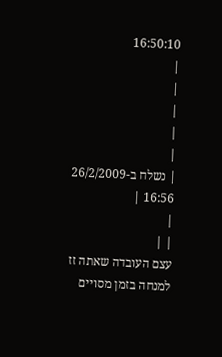16:50:10
|
|
|
|
|
| נשלח ב-26/2/2009 16:56 |
|
| |
עצם העובדה שאתה זז למנחה בזמן מסויים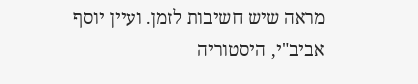מראה שיש חשיבות לזמן. ועיין יוסף אביב"י, היסטוריה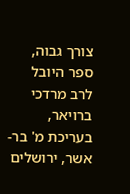צורך גבוה, ספר היובל לרב מרדכי ברויאר, בעריכת מ' בר-אשר, ירושלים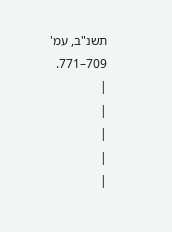תשנ"ב, עמ' 709–771.
|
|
|
|
|